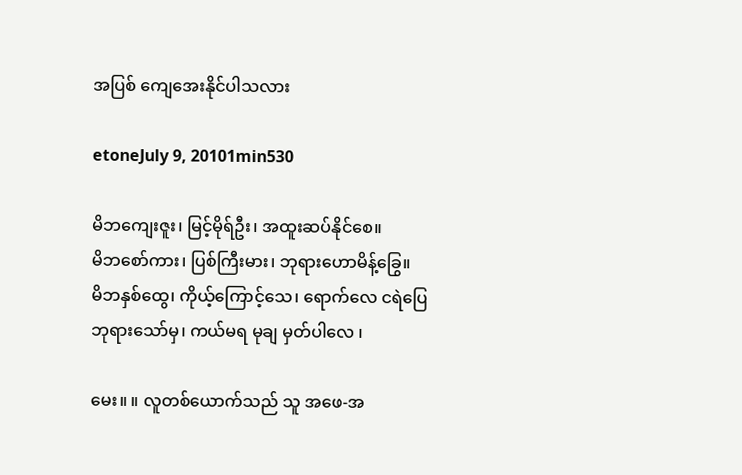အပြစ် ကျေအေးနိုင်ပါသလား

etoneJuly 9, 20101min530

မိဘကျေးဇူး၊ မြင့်မိုရ်ဦး၊ အထူးဆပ်နိုင်စေ။
မိဘစော်ကား၊ ပြစ်ကြီးမား၊ ဘုရားဟောမိန့်ခြွေ။
မိဘနှစ်ထွေ၊ ကိုယ့်ကြောင့်သေ၊ ရောက်လေ ငရဲပြေ
ဘုရားသော်မှ၊ ကယ်မရ မုချ မှတ်ပါလေ ၊

မေး။ ။ လူတစ်ယောက်သည် သူ အဖေ-အ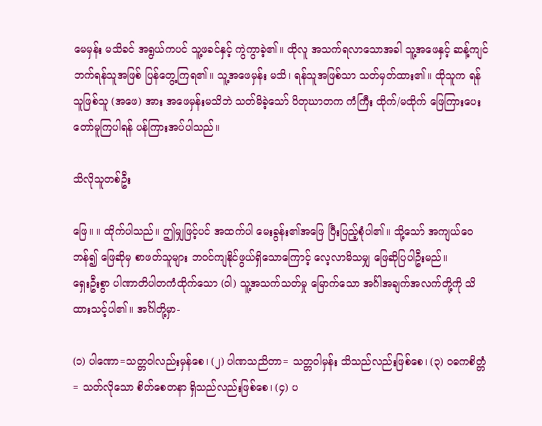မေမှန်း မသိခင် အရွယ်ကပင် သူ့ဖခင်နှင့် ကွဲကွာခဲ့၏။ ထိုလူ အသက်ရလာသောအခါ သူ့အဖေနှင့် ဆန့်ကျင်ဘက်ရန်သူအဖြစ် ပြန်တွေ့ကြရ၏။ သူ့အဖေမှန်း မသိ၊ ရန်သူအဖြစ်သာ သတ်မှတ်ထား၏။ ထိုသူက ရန်သူဖြစ်သူ (အဖေ) အား အဖေမှန်းမသိဘဲ သတ်မိခဲ့သော် ပိတုဃာတက ကံကြီး ထိုက်/မထိုက် ဖြေကြားပေးတော်မူကြပါရန် ပန်ကြားအပ်ပါသည်။

သိလိုသူတစ်ဦး

ဖြေ။ ။ ထိုက်ပါသည်။ ဤမျှဖြင့်ပင် အထက်ပါ မေးခွန်း၏အဖြေ ပြီးပြည့်စုံပါ၏။ သို့သော် အကျယ်ဝေဘန်၍ ဖြေဆိုမှ စာဖတ်သူများ ဘဝင်ကျနိုင်ဖွယ်ရှိသောကြောင့် လေ့လာမိသမျှ ဖြေဆိုပြပါဦးမည်။
ရှေးဦးစွာ ပါဏာတိပါတကံထိုက်သော (ဝါ) သူ့အသက်သတ်မှု မြောက်သော အင်္ဂါအချက်အလက်တို့ကို သိထားသင့်ပါ၏။ အင်္ဂါတို့မှာ-

(၁) ပါဏော=သတ္တဝါလည်းမှန်စေ၊ (၂) ပါဏသညိတာ= သတ္တဝါမှန်း သိသည်လည်းဖြစ်စေ၊ (၃) ဝဓကစိတ္တံ= သတ်လိုသော စိတ်စေတနာ ရှိသည်လည်းဖြစ်စေ၊ (၄) ပ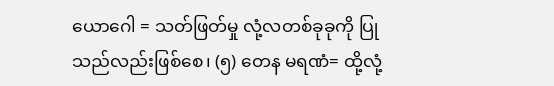ယောဂေါ = သတ်ဖြတ်မှု လုံ့လတစ်ခုခုကို ပြုသည်လည်းဖြစ်စေ၊ (၅) တေန မရဏံ= ထို့လုံ့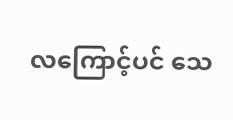လကြောင့်ပင် သေ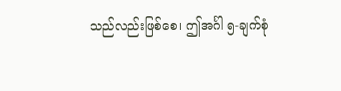သည်လည်းဖြစ်စေ၊ ဤအင်္ဂါ ၅-ချက်စုံ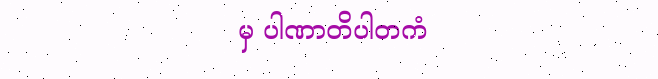မှ ပါဏာတိပါတကံ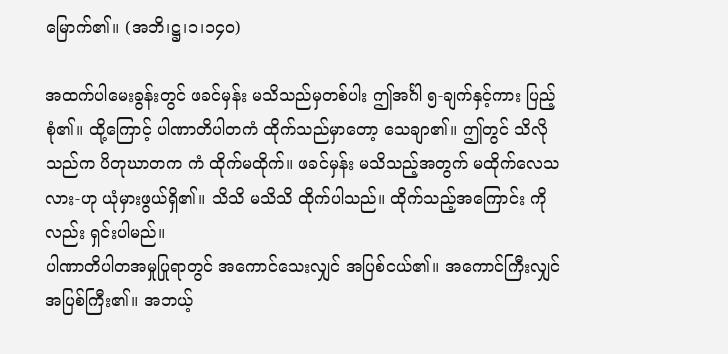မြောက်၏။ (အဘိ၊ဋ္ဌ၊၁၊၁၄၀)

အထက်ပါမေးခွန်းတွင် ဖခင်မှန်း မသိသည်မှတစ်ပါး ဤအင်္ဂါ ၅-ချက်နှင့်ကား ပြည့်စုံ၏။ ထို့ကြောင့် ပါဏာတိပါတကံ ထိုက်သည်မှာတော့ သေချာ၏။ ဤတွင် သိလိုသည်က ပိတုဃာတက ကံ ထိုက်မထိုက်။ ဖခင်မှန်း မသိသည့်အတွက် မထိုက်လေသလား-ဟု ယုံမှားဖွယ်ရှိ၏။ သိသိ မသိသိ ထိုက်ပါသည်။ ထိုက်သည့်အကြောင်း ကိုလည်း ရှင်းပါမည်။
ပါဏာတိပါတအမှုပြုရာတွင် အကောင်သေးလျှင် အပြစ်ငယ်၏။ အကောင်ကြီးလျှင် အပြစ်ကြီး၏။ အဘယ့်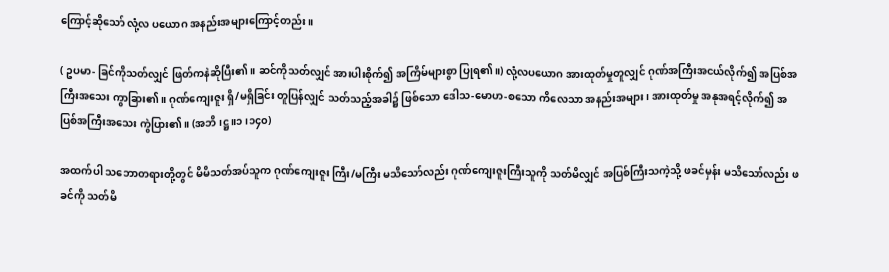ကြောင့်ဆိုသော် လုံ့လ ပယောဂ အနည်းအများကြောင့်တည်း။

( ဥပမာ- ခြင်ကိုသတ်လျှင် ဖြတ်ကနဲဆိုပြီး၏။ ဆင်ကိုသတ်လျှင် အားပါးစိုက်၍ အကြိမ်များစွာ ပြုရ၏။) လုံ့လပယောဂ အားထုတ်မှုတူလျှင် ဂုဏ်အကြီးအငယ်လိုက်၍ အပြစ်အကြီးအသေး ကွာခြား၏။ ဂုဏ်ကျေးဇူး ရှိ/မရှိခြင်း တူပြန်လျှင် သတ်သည့်အခါ၌ ဖြစ်သော ဒေါသ-မောဟ-စသော ကိလေသာ အနည်းအများ၊ အားထုတ်မှု အနုအရင့်လိုက်၍ အပြစ်အကြီးအသေး ကွဲပြား၏။ (အဘိ၊ဋ္ဌ။၁၊၁၄၀)

အထက်ပါ သဘောတရားတို့တွင် မိမိသတ်အပ်သူက ဂုဏ်ကျေးဇူး ကြီး/မကြီး မသိသော်လည်း ဂုဏ်ကျေးဇူးကြီးသူကို သတ်မိလျှင် အပြစ်ကြီးသကဲ့သို့ ဖခင်မှန်း မသိသော်လည်း ဖခင်ကို သတ်မိ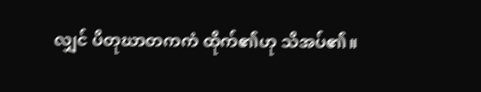လျှင် ပိတုဃာတကကံ ထိုက်၏ဟု သိအပ်၏။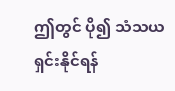ဤတွင် ပို၍ သံသယရှင်းနိုင်ရန်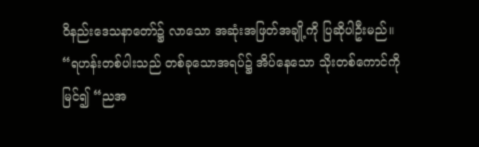ဝိနည်းဒေသနာတော်၌ လာသော အဆုံးအဖြတ်အချို့ကို ပြဆိုပါဦးမည်။
“ရဟန်းတစ်ပါးသည် တစ်ခုသောအရပ်၌ အိပ်နေသော သိုးတစ်ကောင်ကို မြင်၍ “ညအ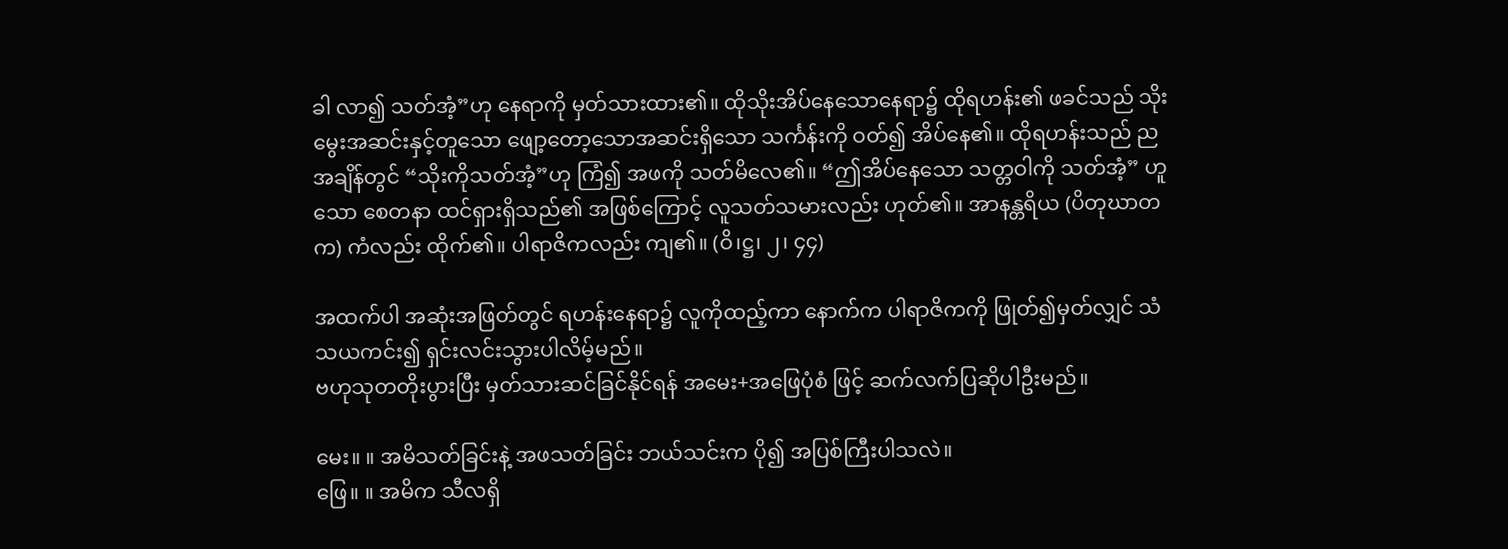ခါ လာ၍ သတ်အံ့”ဟု နေရာကို မှတ်သားထား၏။ ထိုသိုးအိပ်နေသောနေရာ၌ ထိုရဟန်း၏ ဖခင်သည် သိုးမွေးအဆင်းနှင့်တူသော ဖျော့တော့သောအဆင်းရှိသော သင်္ကန်းကို ဝတ်၍ အိပ်နေ၏။ ထိုရဟန်းသည် ညအချိန်တွင် “သိုးကိုသတ်အံ့”ဟု ကြံ၍ အဖကို သတ်မိလေ၏။ “ဤအိပ်နေသော သတ္တဝါကို သတ်အံ့” ဟူသော စေတနာ ထင်ရှားရှိသည်၏ အဖြစ်ကြောင့် လူသတ်သမားလည်း ဟုတ်၏။ အာနန္တရိယ (ပိတုဃာတက) ကံလည်း ထိုက်၏။ ပါရာဇိကလည်း ကျ၏။ (ဝိ၊ဋ္ဌ၊ ၂၊ ၄၄)

အထက်ပါ အဆုံးအဖြတ်တွင် ရဟန်းနေရာ၌ လူကိုထည့်ကာ နောက်က ပါရာဇိကကို ဖြုတ်၍မှတ်လျှင် သံသယကင်း၍ ရှင်းလင်းသွားပါလိမ့်မည်။
ဗဟုသုတတိုးပွားပြီး မှတ်သားဆင်ခြင်နိုင်ရန် အမေး+အဖြေပုံစံ ဖြင့် ဆက်လက်ပြဆိုပါဦးမည်။

မေး။ ။ အမိသတ်ခြင်းနဲ့ အဖသတ်ခြင်း ဘယ်သင်းက ပို၍ အပြစ်ကြီးပါသလဲ။
ဖြေ။ ။ အမိက သီလရှိ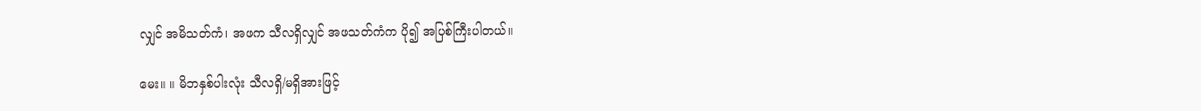လျှင် အမိသတ်ကံ၊ အဖက သီလရှိလျှင် အဖသတ်ကံက ပို၍ အပြစ်ကြီးပါတယ်။

မေး။ ။ မိဘနှစ်ပါးလုံး သီလရှိ/မရှိအားဖြင့်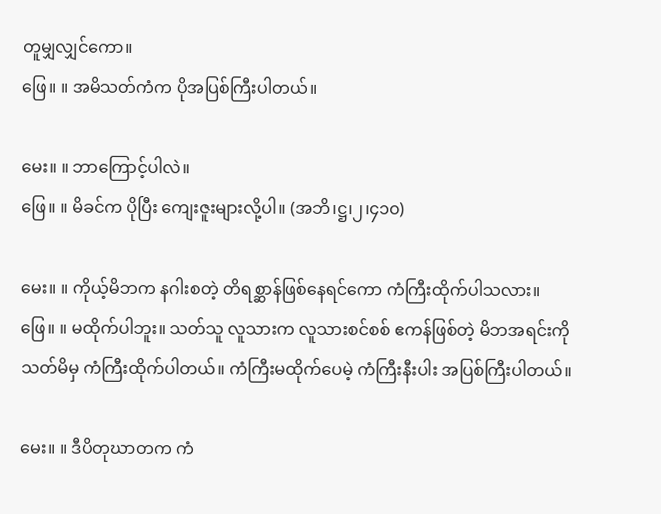တူမျှလျှင်ကော။
ဖြေ။ ။ အမိသတ်ကံက ပိုအပြစ်ကြီးပါတယ်။

မေး။ ။ ဘာကြောင့်ပါလဲ။
ဖြေ။ ။ မိခင်က ပိုပြီး ကျေးဇူးများလို့ပါ။ (အဘိ၊ဋ္ဌ၊၂၊၄၁၀)

မေး။ ။ ကိုယ့်မိဘက နဂါးစတဲ့ တိရစ္ဆာန်ဖြစ်နေရင်ကော ကံကြီးထိုက်ပါသလား။
ဖြေ။ ။ မထိုက်ပါဘူး။ သတ်သူ လူသားက လူသားစင်စစ် ဧကန်ဖြစ်တဲ့ မိဘအရင်းကို သတ်မိမှ ကံကြီးထိုက်ပါတယ်။ ကံကြီးမထိုက်ပေမဲ့ ကံကြီးနီးပါး အပြစ်ကြီးပါတယ်။

မေး။ ။ ဒီပိတုဃာတက ကံ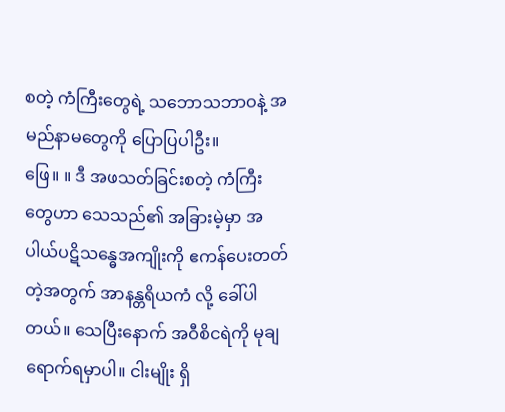စတဲ့ ကံကြီးတွေရဲ့ သဘောသဘာဝနဲ့ အမည်နာမတွေကို ပြောပြပါဦး။
ဖြေ။ ။ ဒီ အဖသတ်ခြင်းစတဲ့ ကံကြီးတွေဟာ သေသည်၏ အခြားမဲ့မှာ အပါယ်ပဋိသန္ဓေအကျိုးကို ဧကန်ပေးတတ်တဲ့အတွက် အာနန္တရိယကံ လို့ ခေါ်ပါတယ်။ သေပြီးနောက် အဝီစိငရဲကို မုချရောက်ရမှာပါ။ ငါးမျိုး ရှိ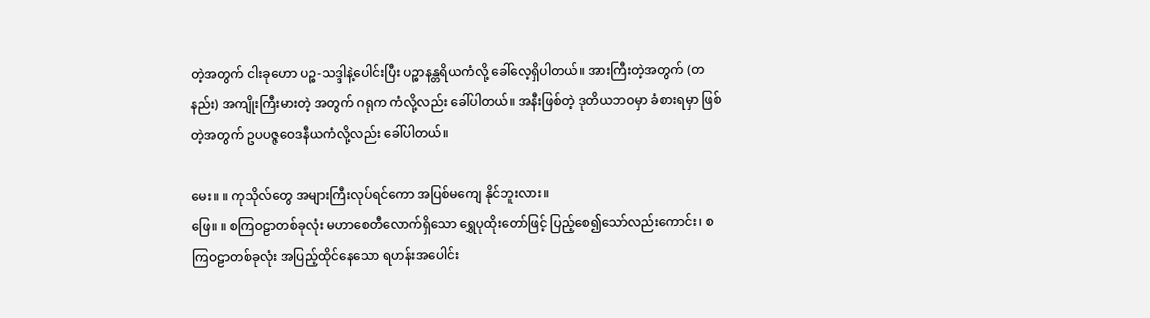တဲ့အတွက် ငါးခုဟော ပဉ္စ-သဒ္ဒါနဲ့ပေါင်းပြီး ပဉ္စာနန္တရိယကံလို့ ခေါ်လေ့ရှိပါတယ်။ အားကြီးတဲ့အတွက် (တနည်း) အကျိုးကြီးမားတဲ့ အတွက် ဂရုက ကံလို့လည်း ခေါ်ပါတယ်။ အနီးဖြစ်တဲ့ ဒုတိယဘဝမှာ ခံစားရမှာ ဖြစ်တဲ့အတွက် ဥပပဇ္ဇဝေဒနီယကံလို့လည်း ခေါ်ပါတယ်။

မေး။ ။ ကုသိုလ်တွေ အများကြီးလုပ်ရင်ကော အပြစ်မကျေ နိုင်ဘူးလား။
ဖြေ။ ။ စကြဝဠာတစ်ခုလုံး မဟာစေတီလောက်ရှိသော ရွှေပုထိုးတော်ဖြင့် ပြည့်စေ၍သော်လည်းကောင်း၊ စကြဝဠာတစ်ခုလုံး အပြည့်ထိုင်နေသော ရဟန်းအပေါင်း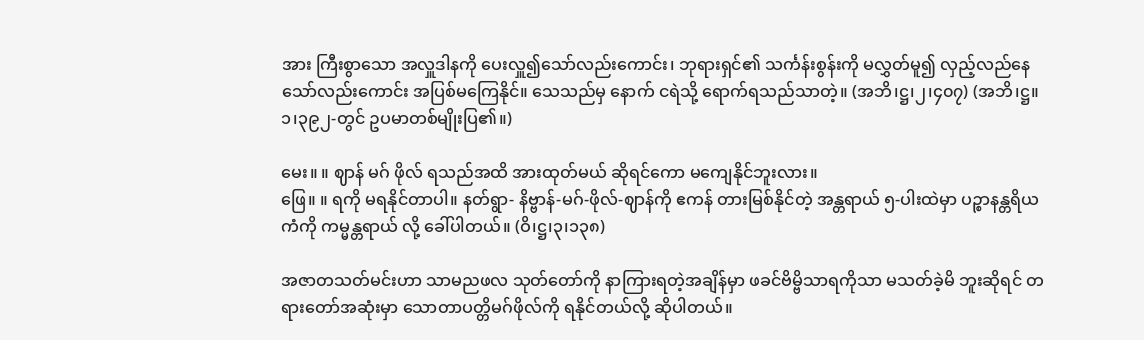အား ကြီးစွာသော အလှူဒါနကို ပေးလှူ၍သော်လည်းကောင်း၊ ဘုရားရှင်၏ သင်္ကန်းစွန်းကို မလွှတ်မူ၍ လှည့်လည်နေသော်လည်းကောင်း အပြစ်မကြေနိုင်။ သေသည်မှ နောက် ငရဲသို့ ရောက်ရသည်သာတဲ့။ (အဘိ၊ဋ္ဌ၊၂၊၄၀၇) (အဘိ၊ဋ္ဌ။၁၊၃၉၂-တွင် ဥပမာတစ်မျိုးပြ၏။)

မေး။ ။ ဈာန် မဂ် ဖိုလ် ရသည်အထိ အားထုတ်မယ် ဆိုရင်ကော မကျေနိုင်ဘူးလား။
ဖြေ။ ။ ရကို မရနိုင်တာပါ။ နတ်ရွာ- နိဗ္ဗာန်-မဂ်-ဖိုလ်-ဈာန်ကို ဧကန် တားမြစ်နိုင်တဲ့ အန္တရာယ် ၅-ပါးထဲမှာ ပဉ္စာနန္တရိယကံကို ကမ္မန္တရာယ် လို့ ခေါ်ပါတယ်။ (ဝိ၊ဋ္ဌ၊၃၊၁၃၈)

အဇာတသတ်မင်းဟာ သာမညဖလ သုတ်တော်ကို နာကြားရတဲ့အချိန်မှာ ဖခင်ဗိမ္ဗိသာရကိုသာ မသတ်ခဲ့မိ ဘူးဆိုရင် တရားတော်အဆုံးမှာ သောတာပတ္တိမဂ်ဖိုလ်ကို ရနိုင်တယ်လို့ ဆိုပါတယ်။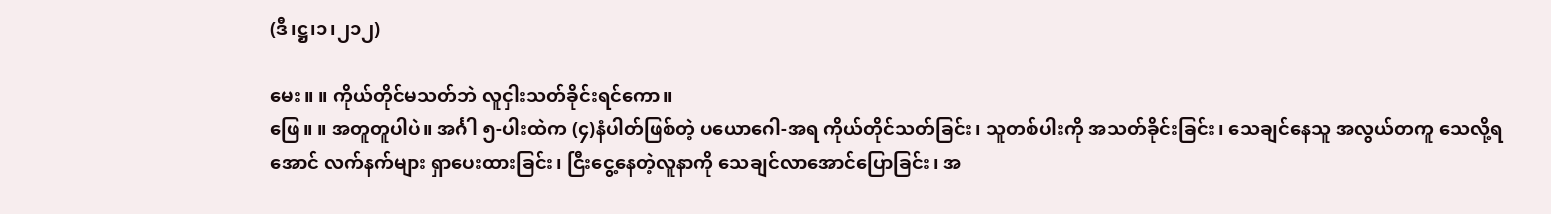(ဒီ၊ဋ္ဌ၊၁၊၂၁၂)

မေး။ ။ ကိုယ်တိုင်မသတ်ဘဲ လူငှါးသတ်ခိုင်းရင်ကော။
ဖြေ။ ။ အတူတူပါပဲ။ အင်္ဂါ ၅-ပါးထဲက (၄)နံပါတ်ဖြစ်တဲ့ ပယောဂေါ-အရ ကိုယ်တိုင်သတ်ခြင်း၊ သူတစ်ပါးကို အသတ်ခိုင်းခြင်း၊ သေချင်နေသူ အလွယ်တကူ သေလို့ရအောင် လက်နက်များ ရှာပေးထားခြင်း၊ ငြီးငွေ့နေတဲ့လူနာကို သေချင်လာအောင်ပြောခြင်း၊ အ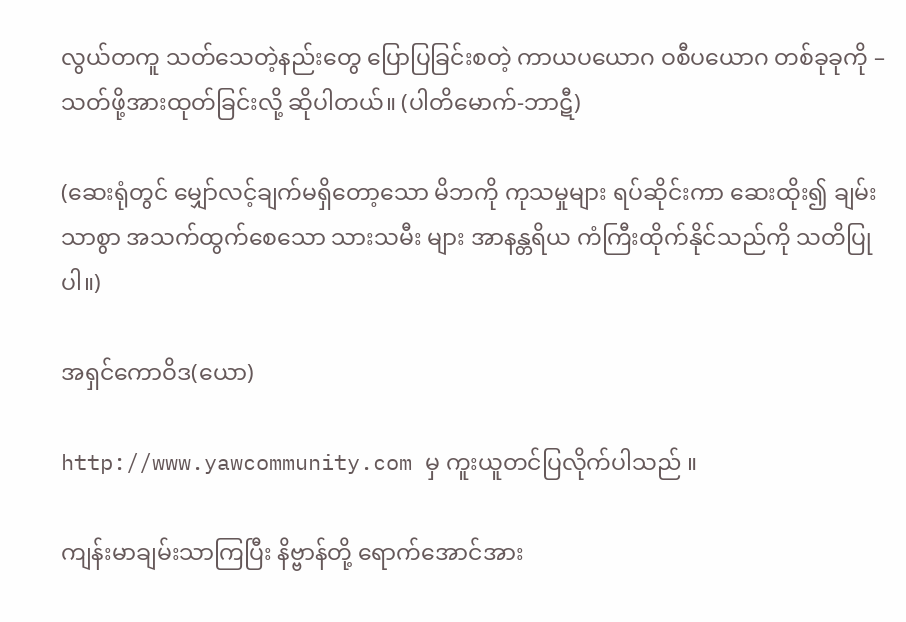လွယ်တကူ သတ်သေတဲ့နည်းတွေ ပြောပြခြင်းစတဲ့ ကာယပယောဂ ဝစီပယောဂ တစ်ခုခုကို – သတ်ဖို့အားထုတ်ခြင်းလို့ ဆိုပါတယ်။ (ပါတိမောက်-ဘာဋီ)

(ဆေးရုံတွင် မျှော်လင့်ချက်မရှိတော့သော မိဘကို ကုသမှုများ ရပ်ဆိုင်းကာ ဆေးထိုး၍ ချမ်းသာစွာ အသက်ထွက်စေသော သားသမီး များ အာနန္တရိယ ကံကြီးထိုက်နိုင်သည်ကို သတိပြုပါ။)

အရှင်ကောဝိဒ(ယော)

http://www.yawcommunity.com မှ ကူးယူတင်ပြလိုက်ပါသည် ။

ကျန်းမာချမ်းသာကြပြီး နိဗ္ဗာန်တို့ ရောက်အောင်အား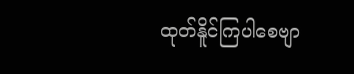ထုတ်နိူင်ကြပါစေဗျာ